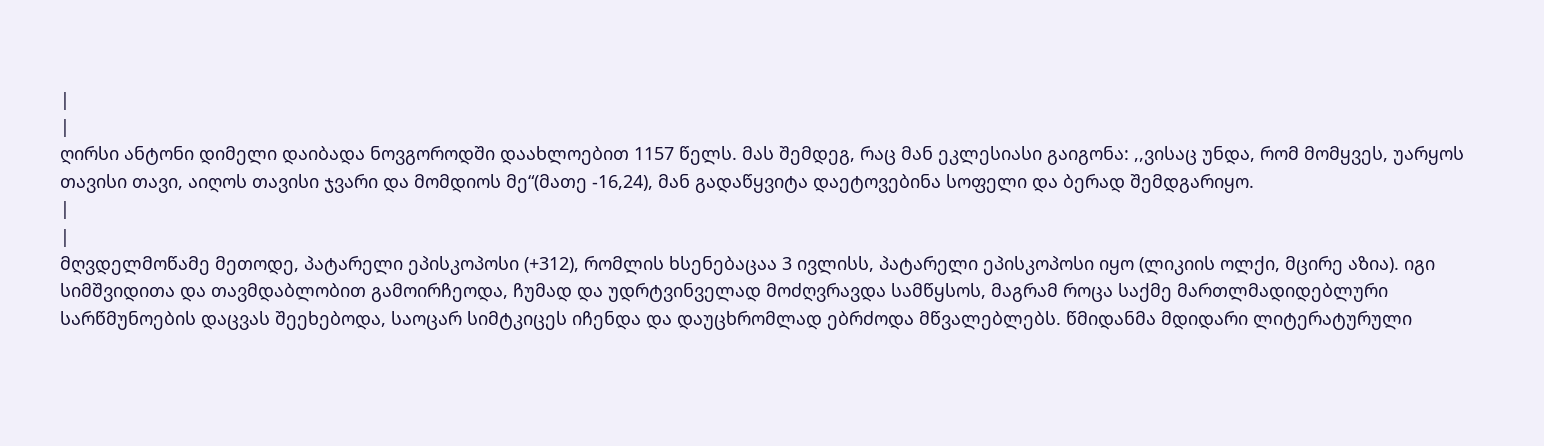|
|
ღირსი ანტონი დიმელი დაიბადა ნოვგოროდში დაახლოებით 1157 წელს. მას შემდეგ, რაც მან ეკლესიასი გაიგონა: ,,ვისაც უნდა, რომ მომყვეს, უარყოს თავისი თავი, აიღოს თავისი ჯვარი და მომდიოს მე“(მათე -16,24), მან გადაწყვიტა დაეტოვებინა სოფელი და ბერად შემდგარიყო.
|
|
მღვდელმოწამე მეთოდე, პატარელი ეპისკოპოსი (+312), რომლის ხსენებაცაა 3 ივლისს, პატარელი ეპისკოპოსი იყო (ლიკიის ოლქი, მცირე აზია). იგი სიმშვიდითა და თავმდაბლობით გამოირჩეოდა, ჩუმად და უდრტვინველად მოძღვრავდა სამწყსოს, მაგრამ როცა საქმე მართლმადიდებლური სარწმუნოების დაცვას შეეხებოდა, საოცარ სიმტკიცეს იჩენდა და დაუცხრომლად ებრძოდა მწვალებლებს. წმიდანმა მდიდარი ლიტერატურული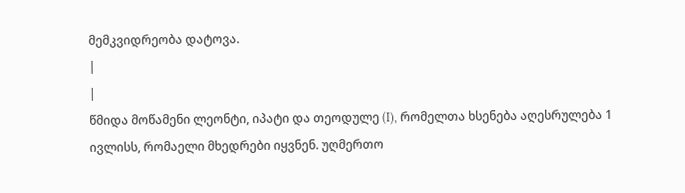მემკვიდრეობა დატოვა.
|
|
წმიდა მოწამენი ლეონტი, იპატი და თეოდულე (I), რომელთა ხსენება აღესრულება 1 ივლისს, რომაელი მხედრები იყვნენ. უღმერთო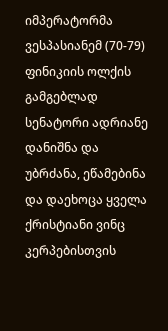იმპერატორმა ვესპასიანემ (70-79) ფინიკიის ოლქის გამგებლად სენატორი ადრიანე დანიშნა და უბრძანა, ეწამებინა და დაეხოცა ყველა ქრისტიანი ვინც კერპებისთვის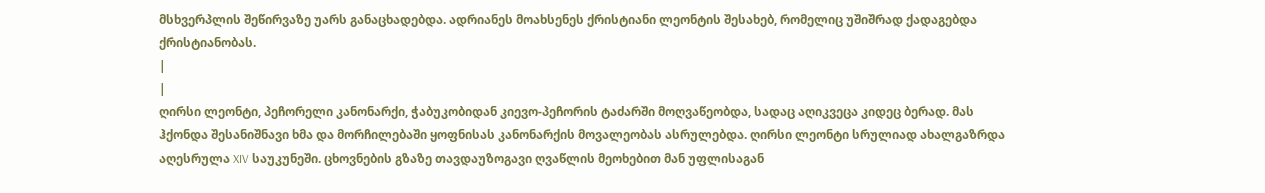მსხვერპლის შეწირვაზე უარს განაცხადებდა. ადრიანეს მოახსენეს ქრისტიანი ლეონტის შესახებ, რომელიც უშიშრად ქადაგებდა ქრისტიანობას.
|
|
ღირსი ლეონტი, პეჩორელი კანონარქი, ჭაბუკობიდან კიევო-პეჩორის ტაძარში მოღვაწეობდა, სადაც აღიკვეცა კიდეც ბერად. მას ჰქონდა შესანიშნავი ხმა და მორჩილებაში ყოფნისას კანონარქის მოვალეობას ასრულებდა. ღირსი ლეონტი სრულიად ახალგაზრდა აღესრულა XIV საუკუნეში. ცხოვნების გზაზე თავდაუზოგავი ღვაწლის მეოხებით მან უფლისაგან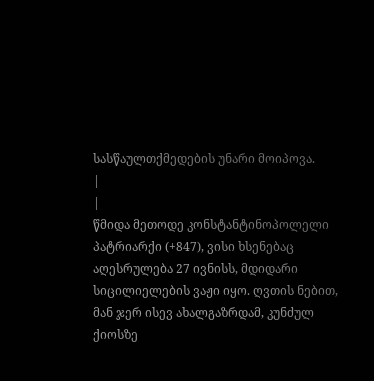სასწაულთქმედების უნარი მოიპოვა.
|
|
წმიდა მეთოდე კონსტანტინოპოლელი პატრიარქი (+847), ვისი ხსენებაც აღესრულება 27 ივნისს, მდიდარი სიცილიელების ვაჟი იყო. ღვთის ნებით, მან ჯერ ისევ ახალგაზრდამ, კუნძულ ქიოსზე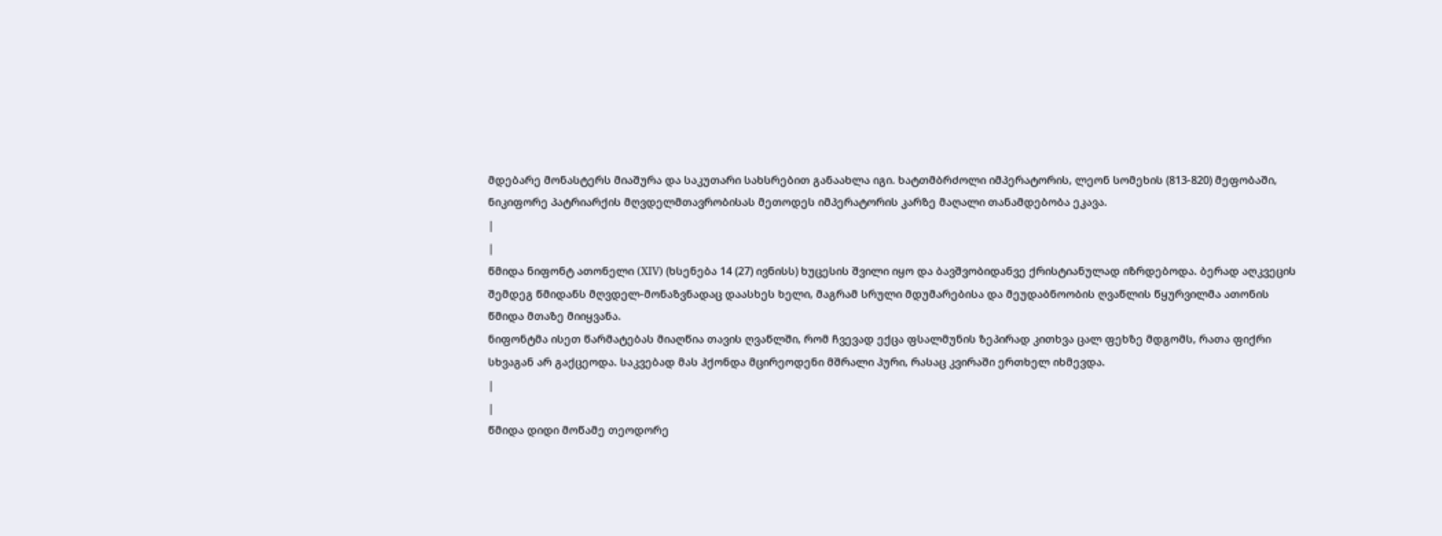მდებარე მონასტერს მიაშურა და საკუთარი სახსრებით განაახლა იგი. ხატთმბრძოლი იმპერატორის, ლეონ სომეხის (813-820) მეფობაში, ნიკიფორე პატრიარქის მღვდელმთავრობისას მეთოდეს იმპერატორის კარზე მაღალი თანამდებობა ეკავა.
|
|
წმიდა ნიფონტ ათონელი (XIV) (ხსენება 14 (27) ივნისს) ხუცესის შვილი იყო და ბავშვობიდანვე ქრისტიანულად იზრდებოდა. ბერად აღკვეცის შემდეგ წმიდანს მღვდელ-მონაზვნადაც დაასხეს ხელი, მაგრამ სრული მდუმარებისა და მეუდაბნოობის ღვაწლის წყურვილმა ათონის წმიდა მთაზე მიიყვანა.
ნიფონტმა ისეთ წარმატებას მიაღწია თავის ღვაწლში, რომ ჩვევად ექცა ფსალმუნის ზეპირად კითხვა ცალ ფეხზე მდგომს, რათა ფიქრი სხვაგან არ გაქცეოდა. საკვებად მას ჰქონდა მცირეოდენი მშრალი პური, რასაც კვირაში ერთხელ იხმევდა.
|
|
წმიდა დიდი მოწამე თეოდორე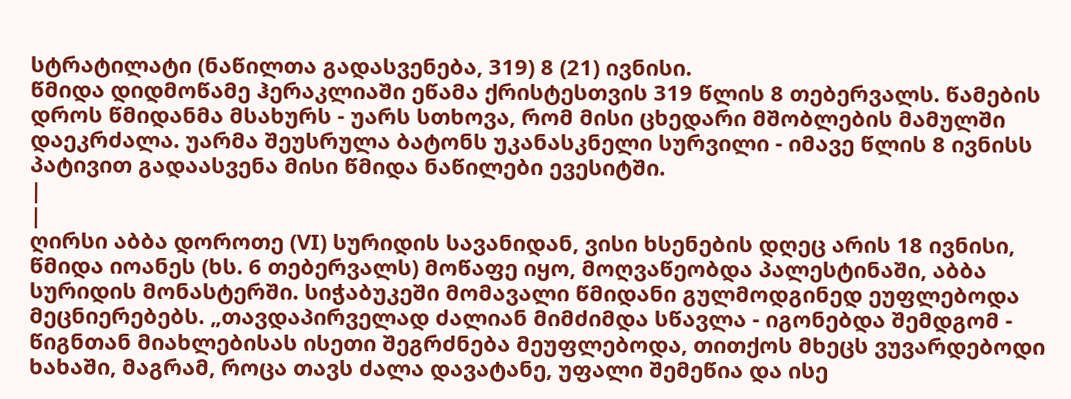სტრატილატი (ნაწილთა გადასვენება, 319) 8 (21) ივნისი.
წმიდა დიდმოწამე ჰერაკლიაში ეწამა ქრისტესთვის 319 წლის 8 თებერვალს. წამების დროს წმიდანმა მსახურს - უარს სთხოვა, რომ მისი ცხედარი მშობლების მამულში დაეკრძალა. უარმა შეუსრულა ბატონს უკანასკნელი სურვილი - იმავე წლის 8 ივნისს პატივით გადაასვენა მისი წმიდა ნაწილები ევესიტში.
|
|
ღირსი აბბა დოროთე (VI) სურიდის სავანიდან, ვისი ხსენების დღეც არის 18 ივნისი, წმიდა იოანეს (ხს. 6 თებერვალს) მოწაფე იყო, მოღვაწეობდა პალესტინაში, აბბა სურიდის მონასტერში. სიჭაბუკეში მომავალი წმიდანი გულმოდგინედ ეუფლებოდა მეცნიერებებს. „თავდაპირველად ძალიან მიმძიმდა სწავლა - იგონებდა შემდგომ - წიგნთან მიახლებისას ისეთი შეგრძნება მეუფლებოდა, თითქოს მხეცს ვუვარდებოდი ხახაში, მაგრამ, როცა თავს ძალა დავატანე, უფალი შემეწია და ისე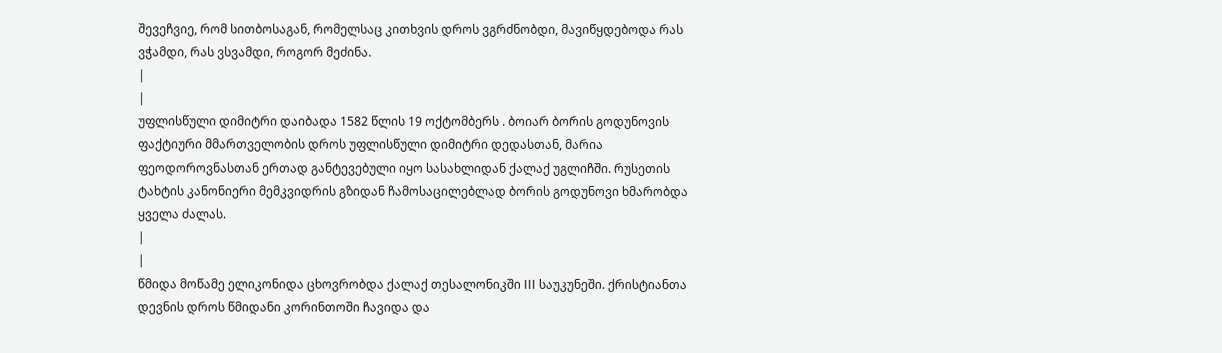შევეჩვიე, რომ სითბოსაგან, რომელსაც კითხვის დროს ვგრძნობდი, მავიწყდებოდა რას ვჭამდი, რას ვსვამდი, როგორ მეძინა.
|
|
უფლისწული დიმიტრი დაიბადა 1582 წლის 19 ოქტომბერს . ბოიარ ბორის გოდუნოვის ფაქტიური მმართველობის დროს უფლისწული დიმიტრი დედასთან, მარია ფეოდოროვნასთან ერთად განტევებული იყო სასახლიდან ქალაქ უგლიჩში. რუსეთის ტახტის კანონიერი მემკვიდრის გზიდან ჩამოსაცილებლად ბორის გოდუნოვი ხმარობდა ყველა ძალას.
|
|
წმიდა მოწამე ელიკონიდა ცხოვრობდა ქალაქ თესალონიკში III საუკუნეში. ქრისტიანთა დევნის დროს წმიდანი კორინთოში ჩავიდა და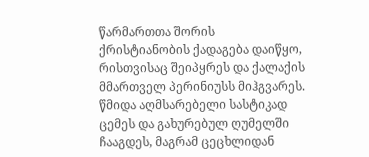წარმართთა შორის ქრისტიანობის ქადაგება დაიწყო, რისთვისაც შეიპყრეს და ქალაქის მმართველ პერინიუსს მიჰგვარეს. წმიდა აღმსარებელი სასტიკად ცემეს და გახურებულ ღუმელში ჩააგდეს, მაგრამ ცეცხლიდან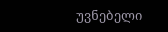უვნებელი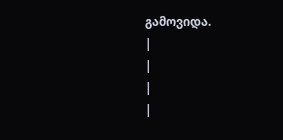გამოვიდა.
|
|
|
|